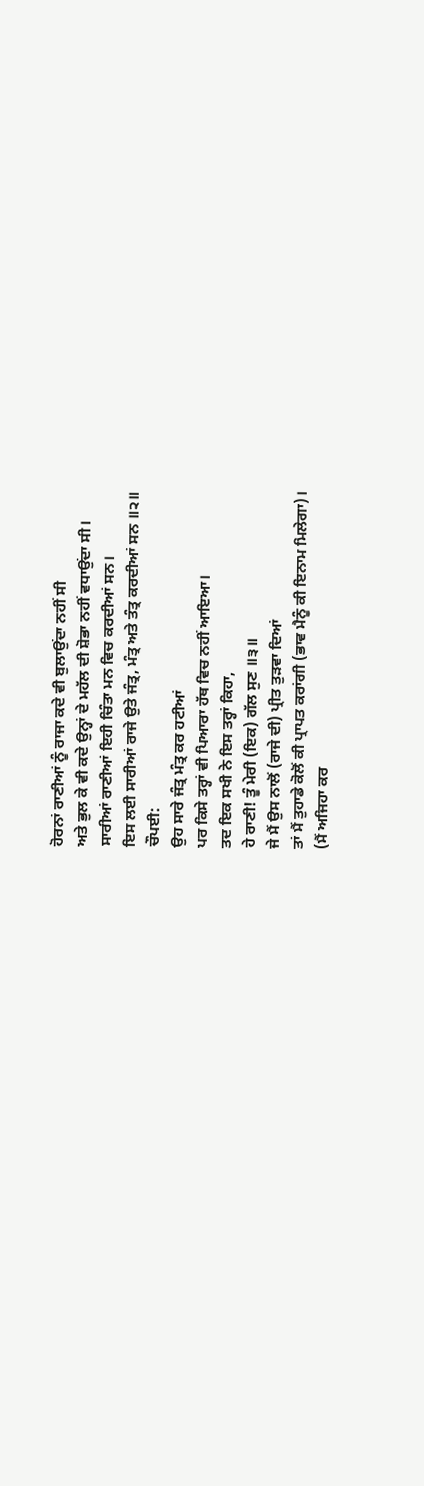ਹੋਰਨਾਂ ਰਾਣੀਆਂ ਨੂੰ ਰਾਜਾ ਕਦੇ ਵੀ ਬੁਲਾਉਂਦਾ ਨਹੀਂ ਸੀ
ਅਤੇ ਭੁਲ ਕੇ ਵੀ ਕਦੇ ਉਨ੍ਹਾਂ ਦੇ ਮਹੱਲ ਦੀ ਸ਼ੋਭਾ ਨਹੀਂ ਵਧਾਉਂਦਾ ਸੀ।
ਸਾਰੀਆਂ ਰਾਣੀਆਂ ਇਹੀ ਚਿੰਤਾ ਮਨ ਵਿਚ ਕਰਦੀਆਂ ਸਨ।
ਇਸ ਲਈ ਸਾਰੀਆਂ ਰਾਜੇ ਉਤੇ ਜੰਤ੍ਰ, ਮੰਤ੍ਰ ਅਤੇ ਤੰਤ੍ਰ ਕਰਦੀਆਂ ਸਨ ॥੨॥
ਚੌਪਈ:
ਉਹ ਸਾਰੇ ਜੰਤ੍ਰ ਮੰਤ੍ਰ ਕਰ ਹਟੀਆਂ
ਪਰ ਕਿਸੇ ਤਰ੍ਹਾਂ ਵੀ ਪਿਆਰਾ ਹੱਥ ਵਿਚ ਨਹੀਂ ਆਇਆ।
ਤਦ ਇਕ ਸਖੀ ਨੇ ਇਸ ਤਰ੍ਹਾਂ ਕਿਹਾ,
ਹੇ ਰਾਣੀ! ਤੂੰ ਮੇਰੀ (ਇਕ) ਗੱਲ ਸੁਣ ॥੩॥
ਜੇ ਮੈਂ ਉਸ ਨਾਲੋਂ (ਰਾਜੇ ਦੀ) ਪ੍ਰੀਤ ਤੁੜਵਾ ਦਿਆਂ
ਤਾਂ ਮੈਂ ਤੁਹਾਡੇ ਕੋਲੋਂ ਕੀ ਪ੍ਰਾਪਤ ਕਰਾਂਗੀ (ਭਾਵ ਮੈਨੂੰ ਕੀ ਇਨਾਮ ਮਿਲੇਗਾ)।
(ਮੈਂ ਅਜਿਹਾ ਕਰ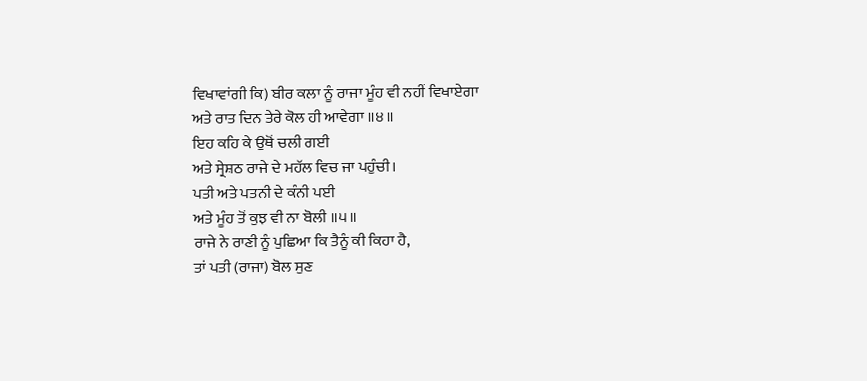ਵਿਖਾਵਾਂਗੀ ਕਿ) ਬੀਰ ਕਲਾ ਨੂੰ ਰਾਜਾ ਮੂੰਹ ਵੀ ਨਹੀਂ ਵਿਖਾਏਗਾ
ਅਤੇ ਰਾਤ ਦਿਨ ਤੇਰੇ ਕੋਲ ਹੀ ਆਵੇਗਾ ॥੪॥
ਇਹ ਕਹਿ ਕੇ ਉਥੋਂ ਚਲੀ ਗਈ
ਅਤੇ ਸ੍ਰੇਸ਼ਠ ਰਾਜੇ ਦੇ ਮਹੱਲ ਵਿਚ ਜਾ ਪਹੁੰਚੀ।
ਪਤੀ ਅਤੇ ਪਤਨੀ ਦੇ ਕੰਨੀ ਪਈ
ਅਤੇ ਮੂੰਹ ਤੋਂ ਕੁਝ ਵੀ ਨਾ ਬੋਲੀ ॥੫॥
ਰਾਜੇ ਨੇ ਰਾਣੀ ਨੂੰ ਪੁਛਿਆ ਕਿ ਤੈਨੂੰ ਕੀ ਕਿਹਾ ਹੈ,
ਤਾਂ ਪਤੀ (ਰਾਜਾ) ਬੋਲ ਸੁਣ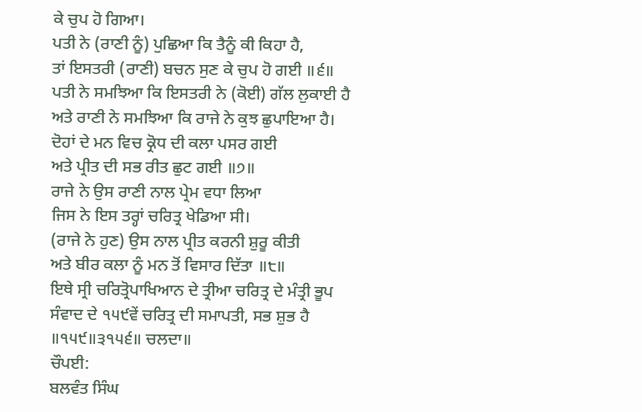ਕੇ ਚੁਪ ਹੋ ਗਿਆ।
ਪਤੀ ਨੇ (ਰਾਣੀ ਨੂੰ) ਪੁਛਿਆ ਕਿ ਤੈਨੂੰ ਕੀ ਕਿਹਾ ਹੈ,
ਤਾਂ ਇਸਤਰੀ (ਰਾਣੀ) ਬਚਨ ਸੁਣ ਕੇ ਚੁਪ ਹੋ ਗਈ ॥੬॥
ਪਤੀ ਨੇ ਸਮਝਿਆ ਕਿ ਇਸਤਰੀ ਨੇ (ਕੋਈ) ਗੱਲ ਲੁਕਾਈ ਹੈ
ਅਤੇ ਰਾਣੀ ਨੇ ਸਮਝਿਆ ਕਿ ਰਾਜੇ ਨੇ ਕੁਝ ਛੁਪਾਇਆ ਹੈ।
ਦੋਹਾਂ ਦੇ ਮਨ ਵਿਚ ਕ੍ਰੋਧ ਦੀ ਕਲਾ ਪਸਰ ਗਈ
ਅਤੇ ਪ੍ਰੀਤ ਦੀ ਸਭ ਰੀਤ ਛੁਟ ਗਈ ॥੭॥
ਰਾਜੇ ਨੇ ਉਸ ਰਾਣੀ ਨਾਲ ਪ੍ਰੇਮ ਵਧਾ ਲਿਆ
ਜਿਸ ਨੇ ਇਸ ਤਰ੍ਹਾਂ ਚਰਿਤ੍ਰ ਖੇਡਿਆ ਸੀ।
(ਰਾਜੇ ਨੇ ਹੁਣ) ਉਸ ਨਾਲ ਪ੍ਰੀਤ ਕਰਨੀ ਸ਼ੁਰੂ ਕੀਤੀ
ਅਤੇ ਬੀਰ ਕਲਾ ਨੂੰ ਮਨ ਤੋਂ ਵਿਸਾਰ ਦਿੱਤਾ ॥੮॥
ਇਥੇ ਸ੍ਰੀ ਚਰਿਤ੍ਰੋਪਾਖਿਆਨ ਦੇ ਤ੍ਰੀਆ ਚਰਿਤ੍ਰ ਦੇ ਮੰਤ੍ਰੀ ਭੂਪ ਸੰਵਾਦ ਦੇ ੧੫੯ਵੇਂ ਚਰਿਤ੍ਰ ਦੀ ਸਮਾਪਤੀ, ਸਭ ਸ਼ੁਭ ਹੈ ॥੧੫੯॥੩੧੫੬॥ ਚਲਦਾ॥
ਚੌਪਈ:
ਬਲਵੰਤ ਸਿੰਘ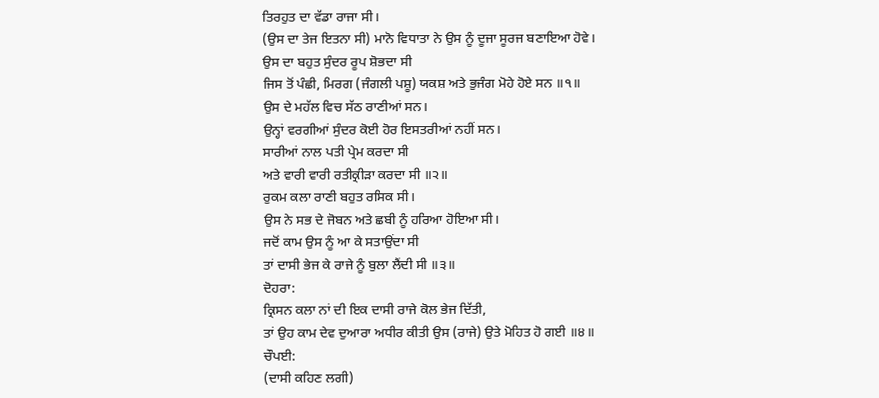ਤਿਰਹੁਤ ਦਾ ਵੱਡਾ ਰਾਜਾ ਸੀ।
(ਉਸ ਦਾ ਤੇਜ ਇਤਨਾ ਸੀ) ਮਾਨੋ ਵਿਧਾਤਾ ਨੇ ਉਸ ਨੂੰ ਦੂਜਾ ਸੂਰਜ ਬਣਾਇਆ ਹੋਵੇ।
ਉਸ ਦਾ ਬਹੁਤ ਸੁੰਦਰ ਰੂਪ ਸ਼ੋਭਦਾ ਸੀ
ਜਿਸ ਤੋਂ ਪੰਛੀ, ਮਿਰਗ (ਜੰਗਲੀ ਪਸ਼ੂ) ਯਕਸ਼ ਅਤੇ ਭੁਜੰਗ ਮੋਹੇ ਹੋਏ ਸਨ ॥੧॥
ਉਸ ਦੇ ਮਹੱਲ ਵਿਚ ਸੱਠ ਰਾਣੀਆਂ ਸਨ।
ਉਨ੍ਹਾਂ ਵਰਗੀਆਂ ਸੁੰਦਰ ਕੋਈ ਹੋਰ ਇਸਤਰੀਆਂ ਨਹੀਂ ਸਨ।
ਸਾਰੀਆਂ ਨਾਲ ਪਤੀ ਪ੍ਰੇਮ ਕਰਦਾ ਸੀ
ਅਤੇ ਵਾਰੀ ਵਾਰੀ ਰਤੀਕ੍ਰੀੜਾ ਕਰਦਾ ਸੀ ॥੨॥
ਰੁਕਮ ਕਲਾ ਰਾਣੀ ਬਹੁਤ ਰਸਿਕ ਸੀ।
ਉਸ ਨੇ ਸਭ ਦੇ ਜੋਬਨ ਅਤੇ ਛਬੀ ਨੂੰ ਹਰਿਆ ਹੋਇਆ ਸੀ।
ਜਦੋਂ ਕਾਮ ਉਸ ਨੂੰ ਆ ਕੇ ਸਤਾਉਂਦਾ ਸੀ
ਤਾਂ ਦਾਸੀ ਭੇਜ ਕੇ ਰਾਜੇ ਨੂੰ ਬੁਲਾ ਲੈਂਦੀ ਸੀ ॥੩॥
ਦੋਹਰਾ:
ਕ੍ਰਿਸਨ ਕਲਾ ਨਾਂ ਦੀ ਇਕ ਦਾਸੀ ਰਾਜੇ ਕੋਲ ਭੇਜ ਦਿੱਤੀ,
ਤਾਂ ਉਹ ਕਾਮ ਦੇਵ ਦੁਆਰਾ ਅਧੀਰ ਕੀਤੀ ਉਸ (ਰਾਜੇ) ਉਤੇ ਮੋਹਿਤ ਹੋ ਗਈ ॥੪॥
ਚੌਪਈ:
(ਦਾਸੀ ਕਹਿਣ ਲਗੀ)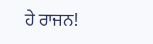ਹੇ ਰਾਜਨ!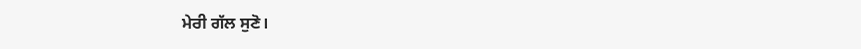ਮੇਰੀ ਗੱਲ ਸੁਣੋ।